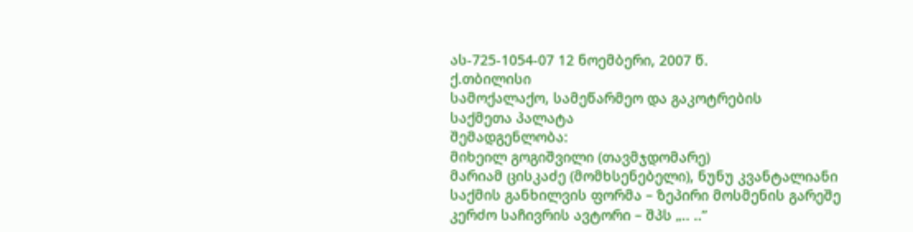ას-725-1054-07 12 ნოემბერი, 2007 წ.
ქ.თბილისი
სამოქალაქო, სამეწარმეო და გაკოტრების
საქმეთა პალატა
შემადგენლობა:
მიხეილ გოგიშვილი (თავმჯდომარე)
მარიამ ცისკაძე (მომხსენებელი), ნუნუ კვანტალიანი
საქმის განხილვის ფორმა – ზეპირი მოსმენის გარეშე
კერძო საჩივრის ავტორი – შპს „.. ..”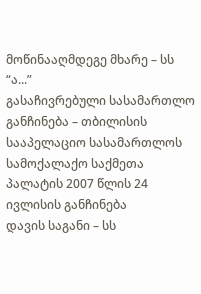მოწინააღმდეგე მხარე – სს “ა...”
გასაჩივრებული სასამართლო განჩინება – თბილისის სააპელაციო სასამართლოს სამოქალაქო საქმეთა პალატის 2007 წლის 24 ივლისის განჩინება
დავის საგანი – სს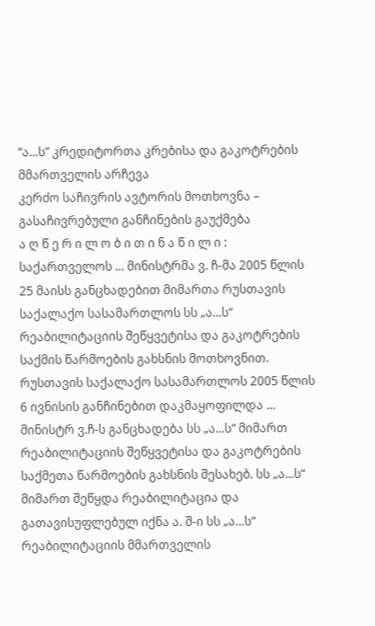“ა...ს” კრედიტორთა კრებისა და გაკოტრების მმართველის არჩევა
კერძო საჩივრის ავტორის მოთხოვნა – გასაჩივრებული განჩინების გაუქმება
ა ღ წ ე რ ი ლ ო ბ ი თ ი ნ ა წ ი ლ ი :
საქართველოს ... მინისტრმა ვ. ჩ-მა 2005 წლის 25 მაისს განცხადებით მიმართა რუსთავის საქალაქო სასამართლოს სს „ა...ს“ რეაბილიტაციის შეწყვეტისა და გაკოტრების საქმის წარმოების გახსნის მოთხოვნით.
რუსთავის საქალაქო სასამართლოს 2005 წლის 6 ივნისის განჩინებით დაკმაყოფილდა ... მინისტრ ვ.ჩ-ს განცხადება სს „ა...ს“ მიმართ რეაბილიტაციის შეწყვეტისა და გაკოტრების საქმეთა წარმოების გახსნის შესახებ. სს „ა...ს“ მიმართ შეწყდა რეაბილიტაცია და გათავისუფლებულ იქნა ა. შ-ი სს „ა...ს“ რეაბილიტაციის მმართველის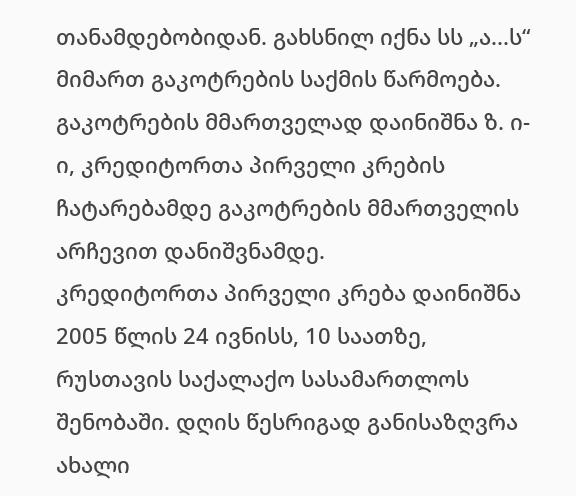თანამდებობიდან. გახსნილ იქნა სს „ა...ს“ მიმართ გაკოტრების საქმის წარმოება. გაკოტრების მმართველად დაინიშნა ზ. ი-ი, კრედიტორთა პირველი კრების ჩატარებამდე გაკოტრების მმართველის არჩევით დანიშვნამდე.
კრედიტორთა პირველი კრება დაინიშნა 2005 წლის 24 ივნისს, 10 საათზე, რუსთავის საქალაქო სასამართლოს შენობაში. დღის წესრიგად განისაზღვრა ახალი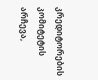კრედიტორების კომიტეტის არჩევა,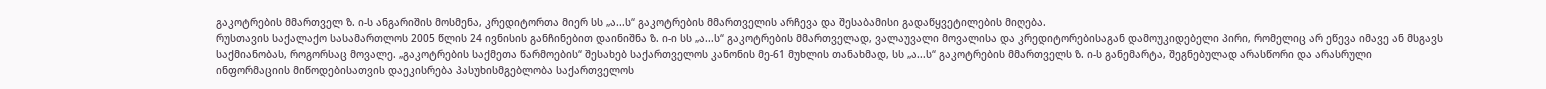გაკოტრების მმართველ ზ. ი-ს ანგარიშის მოსმენა, კრედიტორთა მიერ სს „ა...ს“ გაკოტრების მმართველის არჩევა და შესაბამისი გადაწყვეტილების მიღება.
რუსთავის საქალაქო სასამართლოს 2005 წლის 24 ივნისის განჩინებით დაინიშნა ზ. ი-ი სს „ა...ს“ გაკოტრების მმართველად, ვალაუვალი მოვალისა და კრედიტორებისაგან დამოუკიდებელი პირი, რომელიც არ ეწევა იმავე ან მსგავს საქმიანობას, როგორსაც მოვალე. „გაკოტრების საქმეთა წარმოების“ შესახებ საქართველოს კანონის მე-61 მუხლის თანახმად, სს „ა...ს“ გაკოტრების მმართველს ზ. ი-ს განემარტა, შეგნებულად არასწორი და არასრული ინფორმაციის მიწოდებისათვის დაეკისრება პასუხისმგებლობა საქართველოს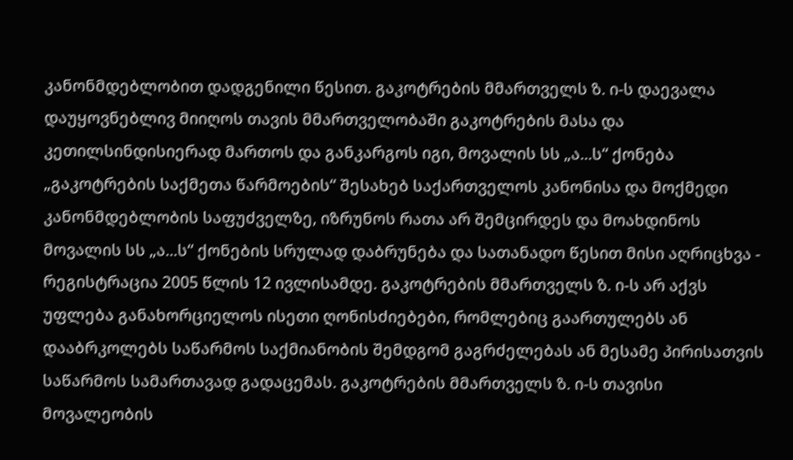კანონმდებლობით დადგენილი წესით. გაკოტრების მმართველს ზ. ი-ს დაევალა დაუყოვნებლივ მიიღოს თავის მმართველობაში გაკოტრების მასა და კეთილსინდისიერად მართოს და განკარგოს იგი, მოვალის სს „ა...ს“ ქონება „გაკოტრების საქმეთა წარმოების“ შესახებ საქართველოს კანონისა და მოქმედი კანონმდებლობის საფუძველზე, იზრუნოს რათა არ შემცირდეს და მოახდინოს მოვალის სს „ა...ს“ ქონების სრულად დაბრუნება და სათანადო წესით მისი აღრიცხვა - რეგისტრაცია 2005 წლის 12 ივლისამდე. გაკოტრების მმართველს ზ. ი-ს არ აქვს უფლება განახორციელოს ისეთი ღონისძიებები, რომლებიც გაართულებს ან დააბრკოლებს საწარმოს საქმიანობის შემდგომ გაგრძელებას ან მესამე პირისათვის საწარმოს სამართავად გადაცემას. გაკოტრების მმართველს ზ. ი-ს თავისი მოვალეობის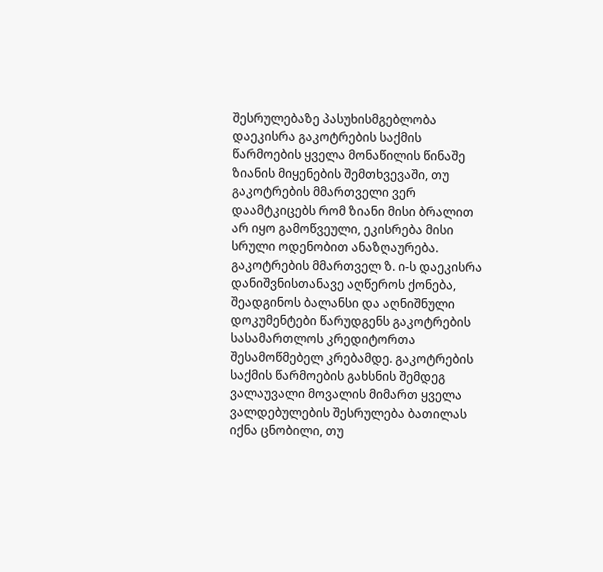შესრულებაზე პასუხისმგებლობა დაეკისრა გაკოტრების საქმის წარმოების ყველა მონაწილის წინაშე ზიანის მიყენების შემთხვევაში, თუ გაკოტრების მმართველი ვერ დაამტკიცებს რომ ზიანი მისი ბრალით არ იყო გამოწვეული, ეკისრება მისი სრული ოდენობით ანაზღაურება. გაკოტრების მმართველ ზ. ი-ს დაეკისრა დანიშვნისთანავე აღწეროს ქონება, შეადგინოს ბალანსი და აღნიშნული დოკუმენტები წარუდგენს გაკოტრების სასამართლოს კრედიტორთა შესამოწმებელ კრებამდე. გაკოტრების საქმის წარმოების გახსნის შემდეგ ვალაუვალი მოვალის მიმართ ყველა ვალდებულების შესრულება ბათილას იქნა ცნობილი, თუ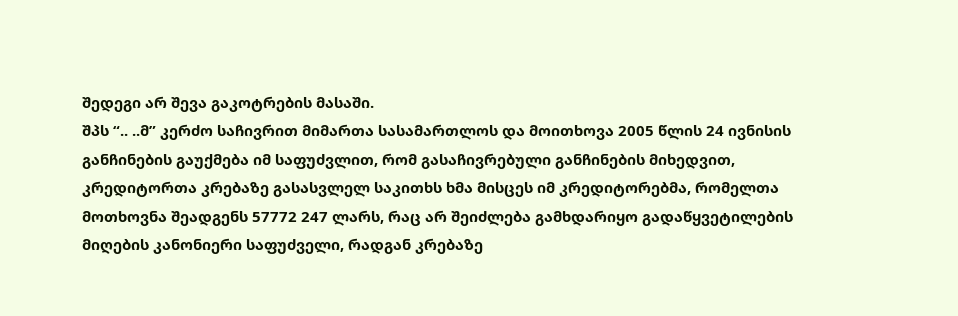შედეგი არ შევა გაკოტრების მასაში.
შპს “.. ..მ” კერძო საჩივრით მიმართა სასამართლოს და მოითხოვა 2005 წლის 24 ივნისის განჩინების გაუქმება იმ საფუძვლით, რომ გასაჩივრებული განჩინების მიხედვით, კრედიტორთა კრებაზე გასასვლელ საკითხს ხმა მისცეს იმ კრედიტორებმა, რომელთა მოთხოვნა შეადგენს 57772 247 ლარს, რაც არ შეიძლება გამხდარიყო გადაწყვეტილების მიღების კანონიერი საფუძველი, რადგან კრებაზე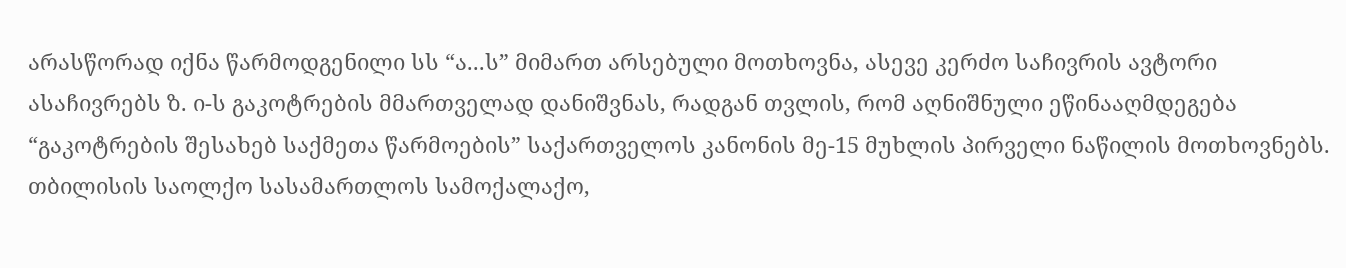არასწორად იქნა წარმოდგენილი სს “ა...ს” მიმართ არსებული მოთხოვნა, ასევე კერძო საჩივრის ავტორი ასაჩივრებს ზ. ი-ს გაკოტრების მმართველად დანიშვნას, რადგან თვლის, რომ აღნიშნული ეწინააღმდეგება “გაკოტრების შესახებ საქმეთა წარმოების” საქართველოს კანონის მე-15 მუხლის პირველი ნაწილის მოთხოვნებს.
თბილისის საოლქო სასამართლოს სამოქალაქო,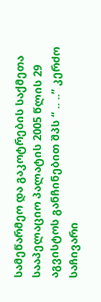სამეწარმეო და გაკოტრების საქმეთა სააპელაციო პალატის 2005 წლის 29 აგვისტოს განჩინებით შპს “ .. ..” კერძო საჩივარი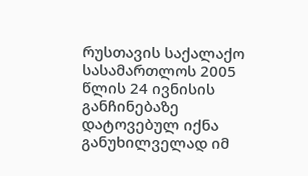რუსთავის საქალაქო სასამართლოს 2005 წლის 24 ივნისის განჩინებაზე დატოვებულ იქნა განუხილველად იმ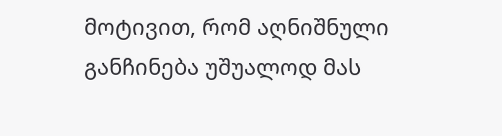მოტივით, რომ აღნიშნული განჩინება უშუალოდ მას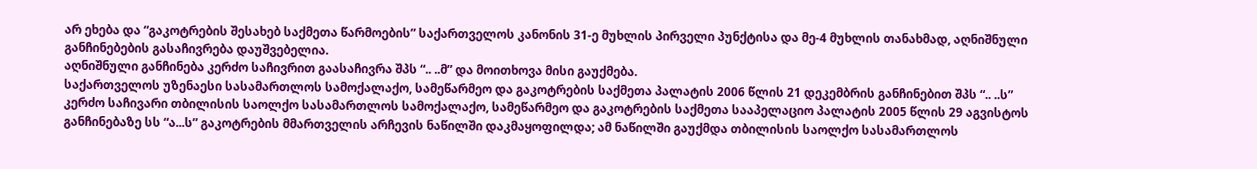არ ეხება და “გაკოტრების შესახებ საქმეთა წარმოების” საქართველოს კანონის 31-ე მუხლის პირველი პუნქტისა და მე-4 მუხლის თანახმად, აღნიშნული განჩინებების გასაჩივრება დაუშვებელია.
აღნიშნული განჩინება კერძო საჩივრით გაასაჩივრა შპს “.. ..მ” და მოითხოვა მისი გაუქმება.
საქართველოს უზენაესი სასამართლოს სამოქალაქო, სამეწარმეო და გაკოტრების საქმეთა პალატის 2006 წლის 21 დეკემბრის განჩინებით შპს “.. ..ს” კერძო საჩივარი თბილისის საოლქო სასამართლოს სამოქალაქო, სამეწარმეო და გაკოტრების საქმეთა სააპელაციო პალატის 2005 წლის 29 აგვისტოს განჩინებაზე სს “ა...ს” გაკოტრების მმართველის არჩევის ნაწილში დაკმაყოფილდა; ამ ნაწილში გაუქმდა თბილისის საოლქო სასამართლოს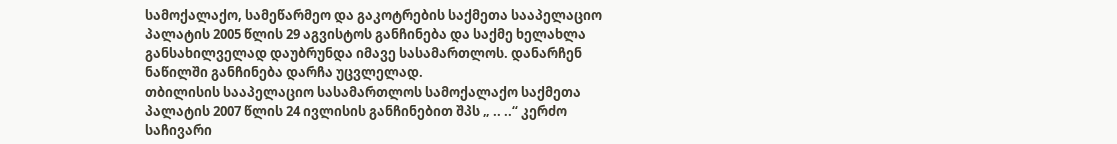სამოქალაქო, სამეწარმეო და გაკოტრების საქმეთა სააპელაციო პალატის 2005 წლის 29 აგვისტოს განჩინება და საქმე ხელახლა განსახილველად დაუბრუნდა იმავე სასამართლოს. დანარჩენ ნაწილში განჩინება დარჩა უცვლელად.
თბილისის სააპელაციო სასამართლოს სამოქალაქო საქმეთა პალატის 2007 წლის 24 ივლისის განჩინებით შპს „ .. ..“ კერძო საჩივარი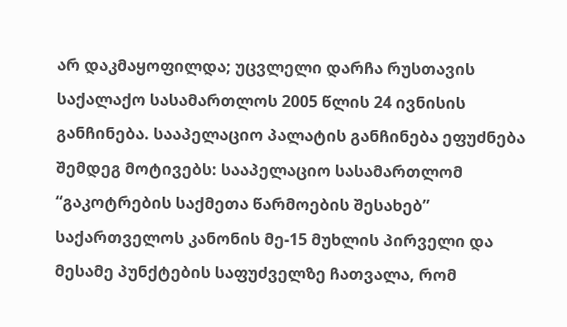არ დაკმაყოფილდა; უცვლელი დარჩა რუსთავის საქალაქო სასამართლოს 2005 წლის 24 ივნისის განჩინება. სააპელაციო პალატის განჩინება ეფუძნება შემდეგ მოტივებს: სააპელაციო სასამართლომ “გაკოტრების საქმეთა წარმოების შესახებ” საქართველოს კანონის მე-15 მუხლის პირველი და მესამე პუნქტების საფუძველზე ჩათვალა, რომ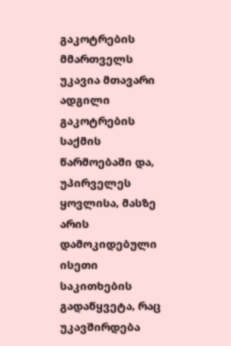გაკოტრების მმართველს უკავია მთავარი ადგილი გაკოტრების საქმის წარმოებაში და, უპირველეს ყოვლისა, მასზე არის დამოკიდებული ისეთი საკითხების გადაწყვეტა, რაც უკავშირდება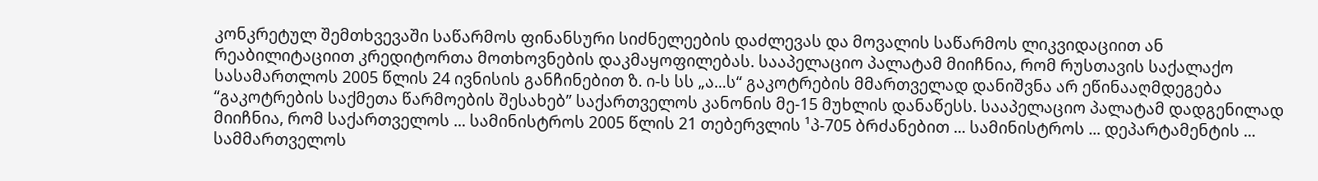კონკრეტულ შემთხვევაში საწარმოს ფინანსური სიძნელეების დაძლევას და მოვალის საწარმოს ლიკვიდაციით ან რეაბილიტაციით კრედიტორთა მოთხოვნების დაკმაყოფილებას. სააპელაციო პალატამ მიიჩნია, რომ რუსთავის საქალაქო სასამართლოს 2005 წლის 24 ივნისის განჩინებით ზ. ი-ს სს „ა...ს“ გაკოტრების მმართველად დანიშვნა არ ეწინააღმდეგება “გაკოტრების საქმეთა წარმოების შესახებ” საქართველოს კანონის მე-15 მუხლის დანაწესს. სააპელაციო პალატამ დადგენილად მიიჩნია, რომ საქართველოს ... სამინისტროს 2005 წლის 21 თებერვლის ¹პ-705 ბრძანებით ... სამინისტროს ... დეპარტამენტის ... სამმართველოს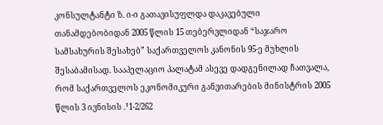კონსულტანტი ზ. ი-ი გათავისუფლდა დაკავებული თანამდებობიდან 2005 წლის 15 თებერვლიდან “საჯარო სამსახურის შესახებ” საქართველოს კანონის 95-ე მუხლის შესაბამისად. სააპელაციო პალატამ ასევე დადგენილად ჩათვალა, რომ საქართველოს ეკონომიკური განვითარების მინისტრის 2005 წლის 3 ივნისის .¹1-2/262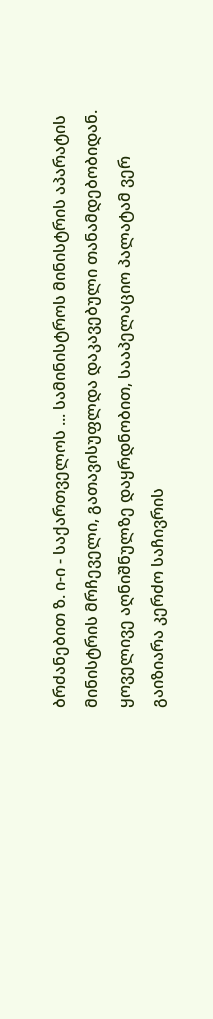ბრძანებით ზ. ი-ი - საქართველოს ... სამინისტროს მინისტრის აპარატის მინისტრის მრჩეველი, გათავისუფლდა დაკავებული თანამდებობიდან. ყოველივე აღნიშნულზე დაყრდნობით, სააპელაციო პალატამ ვერ გაიზიარა კერძო საჩივრის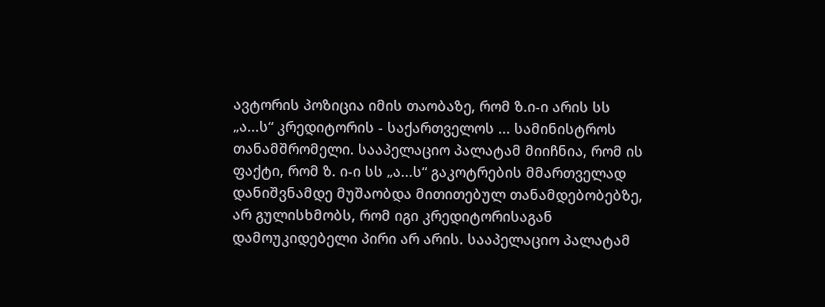ავტორის პოზიცია იმის თაობაზე, რომ ზ.ი-ი არის სს „ა...ს“ კრედიტორის - საქართველოს ... სამინისტროს თანამშრომელი. სააპელაციო პალატამ მიიჩნია, რომ ის ფაქტი, რომ ზ. ი-ი სს „ა...ს“ გაკოტრების მმართველად დანიშვნამდე მუშაობდა მითითებულ თანამდებობებზე, არ გულისხმობს, რომ იგი კრედიტორისაგან დამოუკიდებელი პირი არ არის. სააპელაციო პალატამ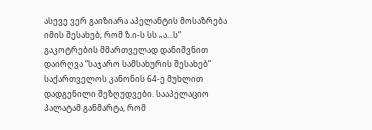ასევე ვერ გაიზიარა აპელანტის მოსაზრება იმის შესახებ, რომ ზ.ი-ს სს „ა...ს“ გაკოტრების მმართველად დანიშვნით დაირღვა “საჯარო სამსახურის შესახებ” საქართველოს კანონის 64-ე მუხლით დადგენილი შეზღუდვები. სააპელაციო პალატამ განმარტა, რომ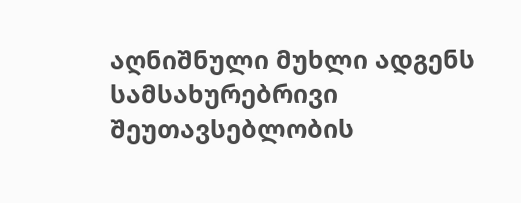აღნიშნული მუხლი ადგენს სამსახურებრივი შეუთავსებლობის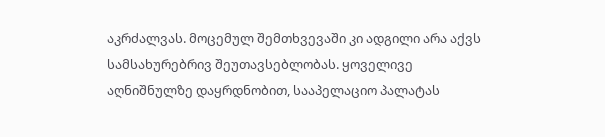აკრძალვას. მოცემულ შემთხვევაში კი ადგილი არა აქვს სამსახურებრივ შეუთავსებლობას. ყოველივე აღნიშნულზე დაყრდნობით, სააპელაციო პალატას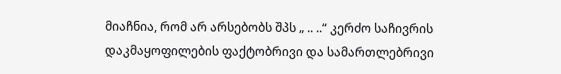მიაჩნია, რომ არ არსებობს შპს „ .. ..“ კერძო საჩივრის დაკმაყოფილების ფაქტობრივი და სამართლებრივი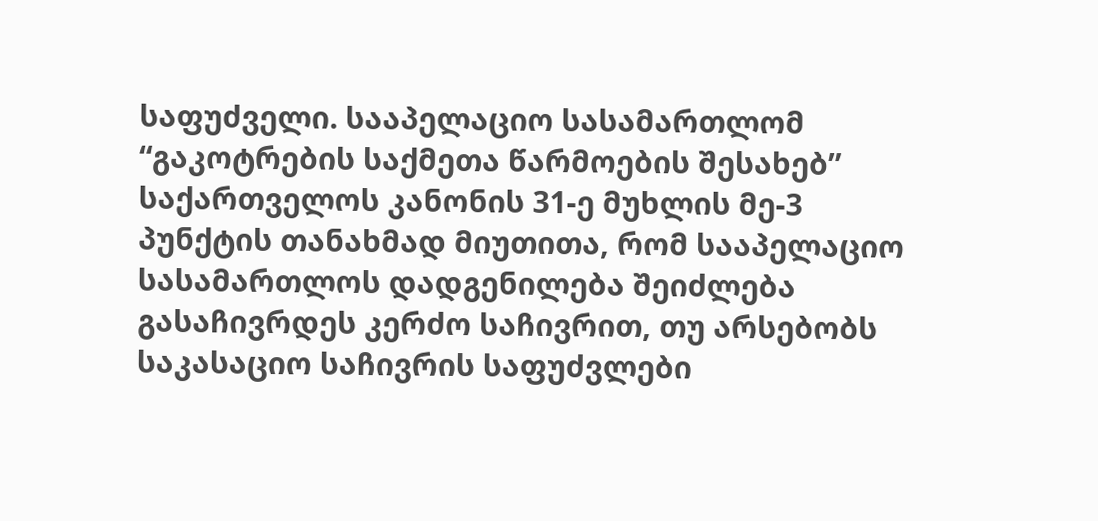საფუძველი. სააპელაციო სასამართლომ “გაკოტრების საქმეთა წარმოების შესახებ” საქართველოს კანონის 31-ე მუხლის მე-3 პუნქტის თანახმად მიუთითა, რომ სააპელაციო სასამართლოს დადგენილება შეიძლება გასაჩივრდეს კერძო საჩივრით, თუ არსებობს საკასაციო საჩივრის საფუძვლები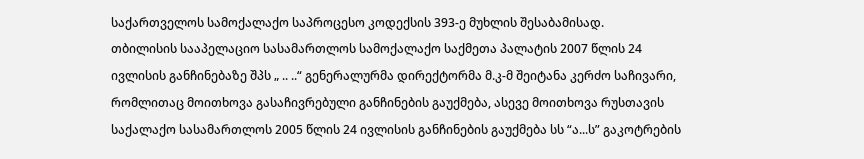საქართველოს სამოქალაქო საპროცესო კოდექსის 393-ე მუხლის შესაბამისად.
თბილისის სააპელაციო სასამართლოს სამოქალაქო საქმეთა პალატის 2007 წლის 24 ივლისის განჩინებაზე შპს „ .. ..“ გენერალურმა დირექტორმა მ.კ-მ შეიტანა კერძო საჩივარი, რომლითაც მოითხოვა გასაჩივრებული განჩინების გაუქმება, ასევე მოითხოვა რუსთავის საქალაქო სასამართლოს 2005 წლის 24 ივლისის განჩინების გაუქმება სს “ა...ს” გაკოტრების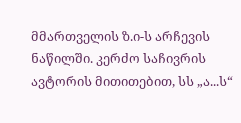მმართველის ზ.ი-ს არჩევის ნაწილში. კერძო საჩივრის ავტორის მითითებით, სს „ა...ს“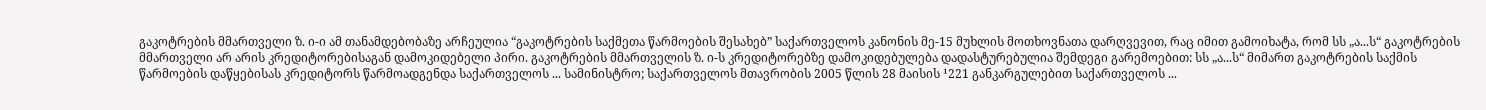გაკოტრების მმართველი ზ. ი-ი ამ თანამდებობაზე არჩეულია “გაკოტრების საქმეთა წარმოების შესახებ” საქართველოს კანონის მე-15 მუხლის მოთხოვნათა დარღვევით, რაც იმით გამოიხატა, რომ სს „ა...ს“ გაკოტრების მმართველი არ არის კრედიტორებისაგან დამოკიდებელი პირი. გაკოტრების მმართველის ზ. ი-ს კრედიტორებზე დამოკიდებულება დადასტურებულია შემდეგი გარემოებით: სს „ა...ს“ მიმართ გაკოტრების საქმის წარმოების დაწყებისას კრედიტორს წარმოადგენდა საქართველოს ... სამინისტრო; საქართველოს მთავრობის 2005 წლის 28 მაისის ¹221 განკარგულებით საქართველოს ...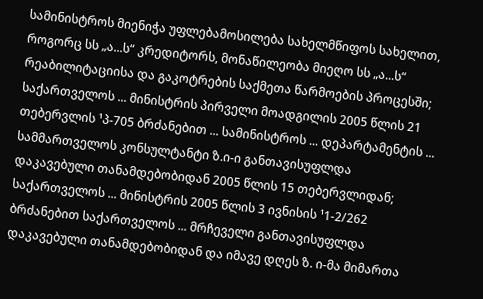სამინისტროს მიენიჭა უფლებამოსილება სახელმწიფოს სახელით, როგორც სს „ა...ს“ კრედიტორს, მონაწილეობა მიეღო სს „ა...ს“ რეაბილიტაციისა და გაკოტრების საქმეთა წარმოების პროცესში; საქართველოს ... მინისტრის პირველი მოადგილის 2005 წლის 21 თებერვლის ¹პ-705 ბრძანებით ... სამინისტროს ... დეპარტამენტის ... სამმართველოს კონსულტანტი ზ.ი-ი განთავისუფლდა დაკავებული თანამდებობიდან 2005 წლის 15 თებერვლიდან; საქართველოს ... მინისტრის 2005 წლის 3 ივნისის ¹1-2/262 ბრძანებით საქართველოს ... მრჩეველი განთავისუფლდა დაკავებული თანამდებობიდან და იმავე დღეს ზ. ი-მა მიმართა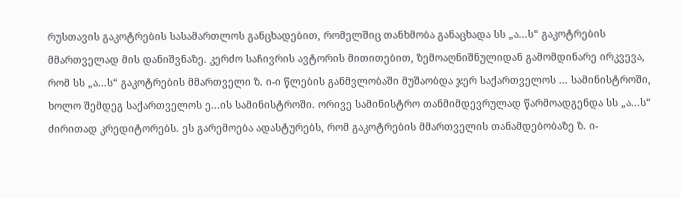რუსთავის გაკოტრების სასამართლოს განცხადებით, რომელშიც თანხმობა განაცხადა სს „ა...ს“ გაკოტრების მმართველად მის დანიშვნაზე. კერძო საჩივრის ავტორის მითითებით, ზემოაღნიშნულიდან გამომდინარე ირკვევა, რომ სს „ა...ს“ გაკოტრების მმართველი ზ. ი-ი წლების განმვლობაში მუშაობდა ჯერ საქართველოს ... სამინისტროში, ხოლო შემდეგ საქართველოს ე...ის სამინისტროში. ორივე სამინისტრო თანმიმდევრულად წარმოადგენდა სს „ა...ს“ ძირითად კრედიტორებს. ეს გარემოება ადასტურებს, რომ გაკოტრების მმართველის თანამდებობაზე ზ. ი-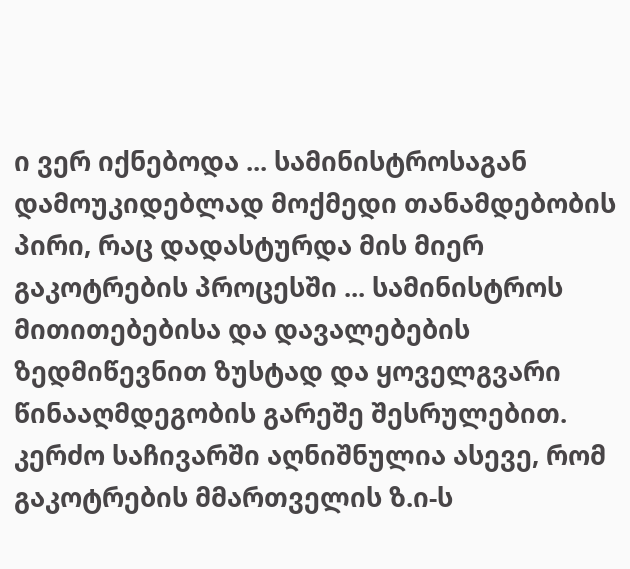ი ვერ იქნებოდა ... სამინისტროსაგან დამოუკიდებლად მოქმედი თანამდებობის პირი, რაც დადასტურდა მის მიერ გაკოტრების პროცესში ... სამინისტროს მითითებებისა და დავალებების ზედმიწევნით ზუსტად და ყოველგვარი წინააღმდეგობის გარეშე შესრულებით.
კერძო საჩივარში აღნიშნულია ასევე, რომ გაკოტრების მმართველის ზ.ი-ს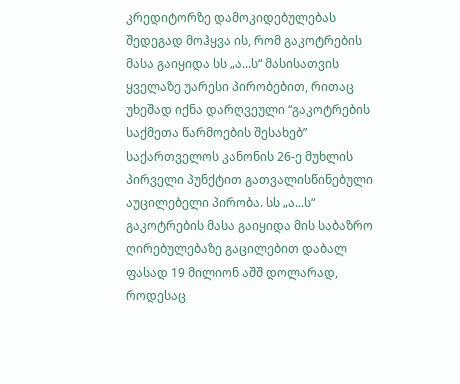კრედიტორზე დამოკიდებულებას შედეგად მოჰყვა ის, რომ გაკოტრების მასა გაიყიდა სს „ა...ს“ მასისათვის ყველაზე უარესი პირობებით, რითაც უხეშად იქნა დარღვეული “გაკოტრების საქმეთა წარმოების შესახებ” საქართველოს კანონის 26-ე მუხლის პირველი პუნქტით გათვალისწინებული აუცილებელი პირობა. სს „ა...ს“ გაკოტრების მასა გაიყიდა მის საბაზრო ღირებულებაზე გაცილებით დაბალ ფასად 19 მილიონ აშშ დოლარად, როდესაც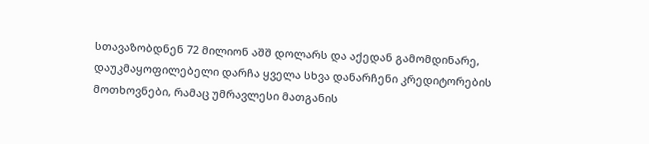სთავაზობდნენ 72 მილიონ აშშ დოლარს და აქედან გამომდინარე, დაუკმაყოფილებელი დარჩა ყველა სხვა დანარჩენი კრედიტორების მოთხოვნები, რამაც უმრავლესი მათგანის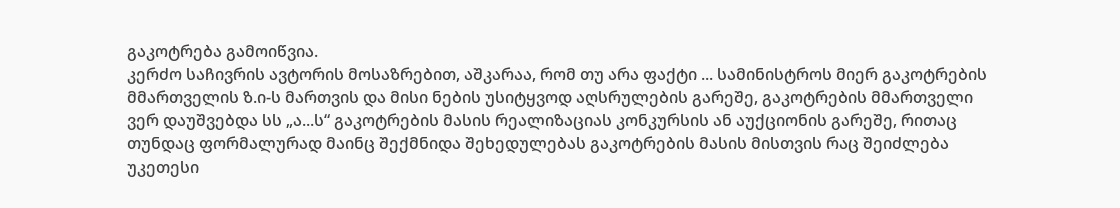გაკოტრება გამოიწვია.
კერძო საჩივრის ავტორის მოსაზრებით, აშკარაა, რომ თუ არა ფაქტი ... სამინისტროს მიერ გაკოტრების მმართველის ზ.ი-ს მართვის და მისი ნების უსიტყვოდ აღსრულების გარეშე, გაკოტრების მმართველი ვერ დაუშვებდა სს „ა...ს“ გაკოტრების მასის რეალიზაციას კონკურსის ან აუქციონის გარეშე, რითაც თუნდაც ფორმალურად მაინც შექმნიდა შეხედულებას გაკოტრების მასის მისთვის რაც შეიძლება უკეთესი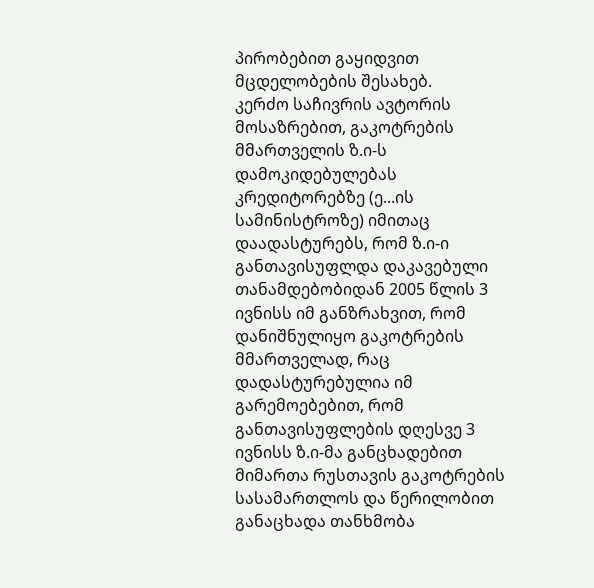პირობებით გაყიდვით მცდელობების შესახებ.
კერძო საჩივრის ავტორის მოსაზრებით, გაკოტრების მმართველის ზ.ი-ს დამოკიდებულებას კრედიტორებზე (ე...ის სამინისტროზე) იმითაც დაადასტურებს, რომ ზ.ი-ი განთავისუფლდა დაკავებული თანამდებობიდან 2005 წლის 3 ივნისს იმ განზრახვით, რომ დანიშნულიყო გაკოტრების მმართველად, რაც დადასტურებულია იმ გარემოებებით, რომ განთავისუფლების დღესვე 3 ივნისს ზ.ი-მა განცხადებით მიმართა რუსთავის გაკოტრების სასამართლოს და წერილობით განაცხადა თანხმობა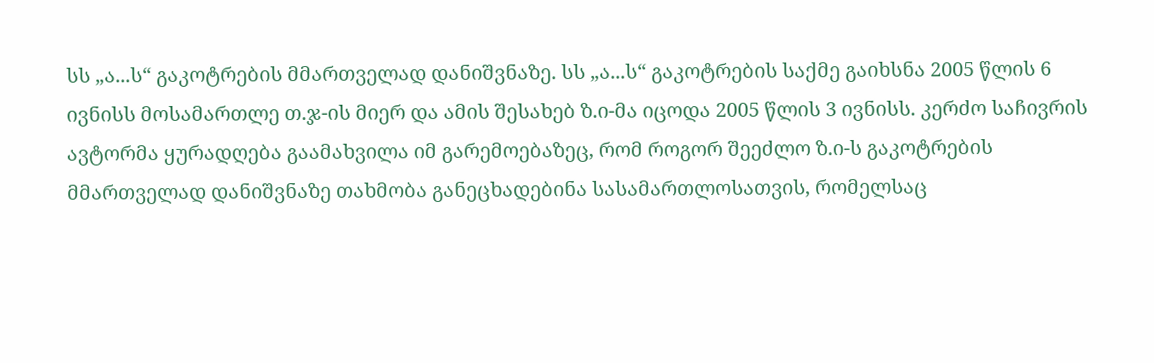სს „ა...ს“ გაკოტრების მმართველად დანიშვნაზე. სს „ა...ს“ გაკოტრების საქმე გაიხსნა 2005 წლის 6 ივნისს მოსამართლე თ.ჯ-ის მიერ და ამის შესახებ ზ.ი-მა იცოდა 2005 წლის 3 ივნისს. კერძო საჩივრის ავტორმა ყურადღება გაამახვილა იმ გარემოებაზეც, რომ როგორ შეეძლო ზ.ი-ს გაკოტრების მმართველად დანიშვნაზე თახმობა განეცხადებინა სასამართლოსათვის, რომელსაც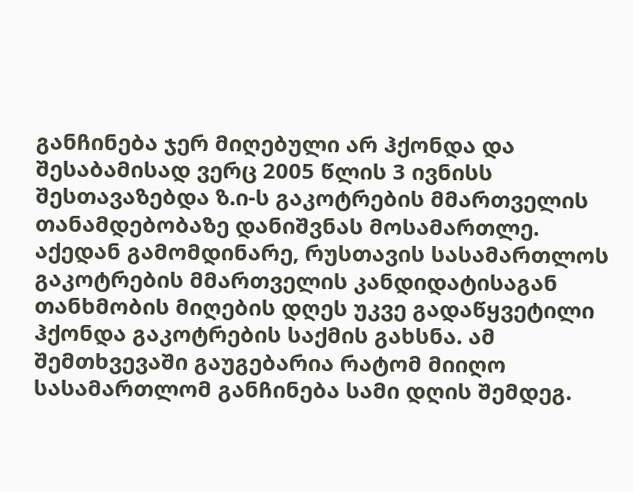განჩინება ჯერ მიღებული არ ჰქონდა და შესაბამისად ვერც 2005 წლის 3 ივნისს შესთავაზებდა ზ.ი-ს გაკოტრების მმართველის თანამდებობაზე დანიშვნას მოსამართლე. აქედან გამომდინარე, რუსთავის სასამართლოს გაკოტრების მმართველის კანდიდატისაგან თანხმობის მიღების დღეს უკვე გადაწყვეტილი ჰქონდა გაკოტრების საქმის გახსნა. ამ შემთხვევაში გაუგებარია რატომ მიიღო სასამართლომ განჩინება სამი დღის შემდეგ.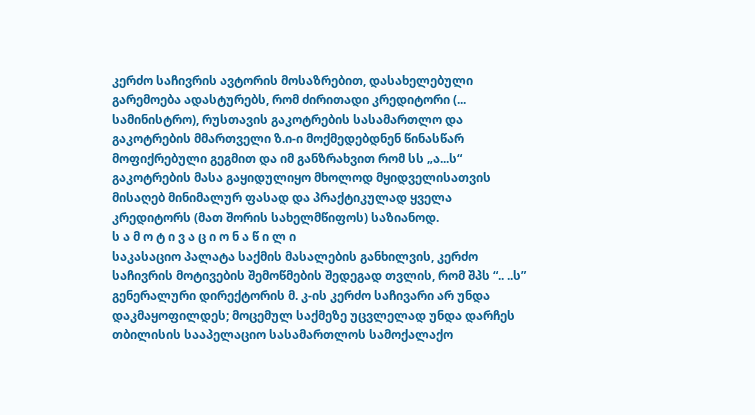კერძო საჩივრის ავტორის მოსაზრებით, დასახელებული გარემოება ადასტურებს, რომ ძირითადი კრედიტორი (... სამინისტრო), რუსთავის გაკოტრების სასამართლო და გაკოტრების მმართველი ზ.ი-ი მოქმედებდნენ წინასწარ მოფიქრებული გეგმით და იმ განზრახვით რომ სს „ა...ს“ გაკოტრების მასა გაყიდულიყო მხოლოდ მყიდველისათვის მისაღებ მინიმალურ ფასად და პრაქტიკულად ყველა კრედიტორს (მათ შორის სახელმწიფოს) საზიანოდ.
ს ა მ ო ტ ი ვ ა ც ი ო ნ ა წ ი ლ ი
საკასაციო პალატა საქმის მასალების განხილვის, კერძო საჩივრის მოტივების შემოწმების შედეგად თვლის, რომ შპს “.. ..ს” გენერალური დირექტორის მ. კ-ის კერძო საჩივარი არ უნდა დაკმაყოფილდეს; მოცემულ საქმეზე უცვლელად უნდა დარჩეს თბილისის სააპელაციო სასამართლოს სამოქალაქო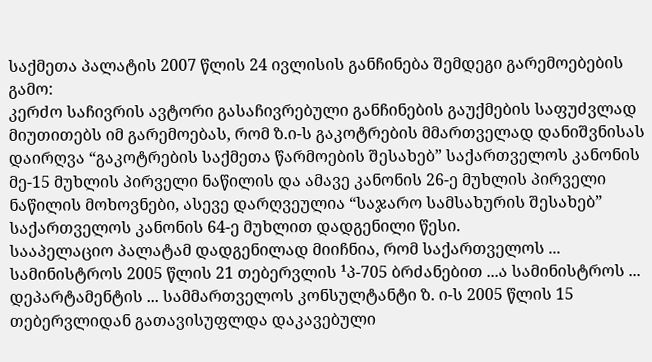საქმეთა პალატის 2007 წლის 24 ივლისის განჩინება შემდეგი გარემოებების გამო:
კერძო საჩივრის ავტორი გასაჩივრებული განჩინების გაუქმების საფუძვლად მიუთითებს იმ გარემოებას, რომ ზ.ი-ს გაკოტრების მმართველად დანიშვნისას დაირღვა “გაკოტრების საქმეთა წარმოების შესახებ” საქართველოს კანონის მე-15 მუხლის პირველი ნაწილის და ამავე კანონის 26-ე მუხლის პირველი ნაწილის მოხოვნები, ასევე დარღვეულია “საჯარო სამსახურის შესახებ” საქართველოს კანონის 64-ე მუხლით დადგენილი წესი.
სააპელაციო პალატამ დადგენილად მიიჩნია, რომ საქართველოს ... სამინისტროს 2005 წლის 21 თებერვლის ¹პ-705 ბრძანებით ...ა სამინისტროს ... დეპარტამენტის ... სამმართველოს კონსულტანტი ზ. ი-ს 2005 წლის 15 თებერვლიდან გათავისუფლდა დაკავებული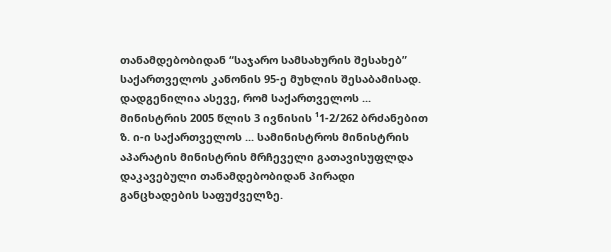თანამდებობიდან “საჯარო სამსახურის შესახებ” საქართველოს კანონის 95-ე მუხლის შესაბამისად. დადგენილია ასევე, რომ საქართველოს ... მინისტრის 2005 წლის 3 ივნისის ¹1-2/262 ბრძანებით ზ. ი-ი საქართველოს ... სამინისტროს მინისტრის აპარატის მინისტრის მრჩეველი გათავისუფლდა დაკავებული თანამდებობიდან პირადი განცხადების საფუძველზე.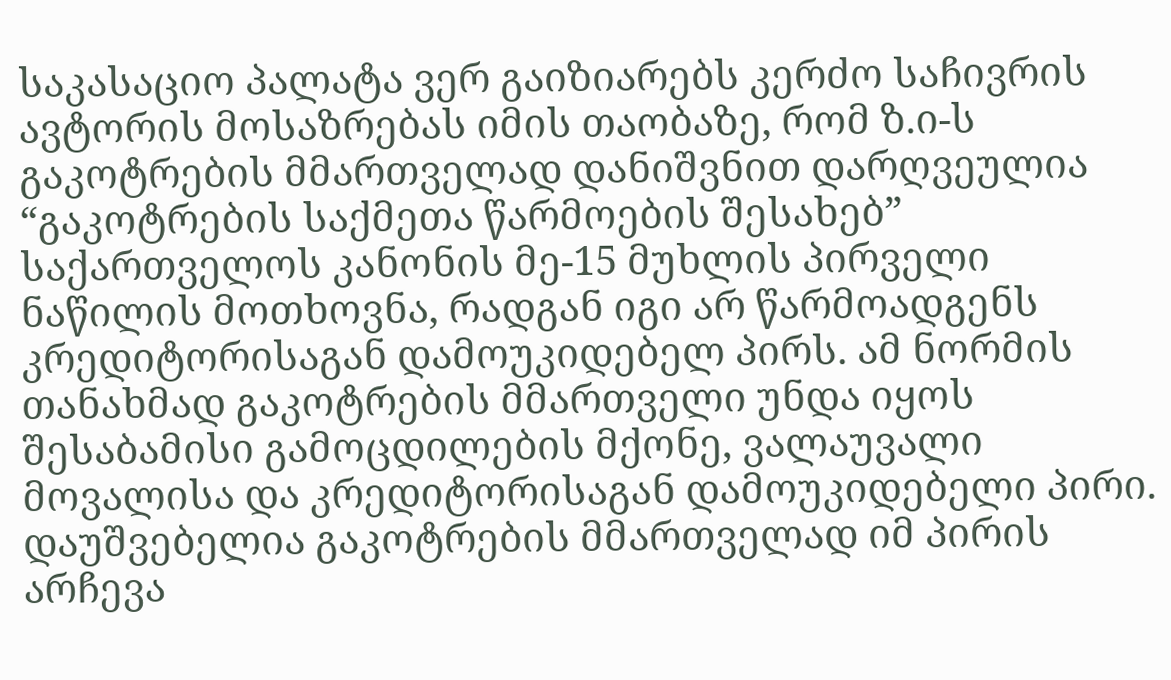საკასაციო პალატა ვერ გაიზიარებს კერძო საჩივრის ავტორის მოსაზრებას იმის თაობაზე, რომ ზ.ი-ს გაკოტრების მმართველად დანიშვნით დარღვეულია “გაკოტრების საქმეთა წარმოების შესახებ” საქართველოს კანონის მე-15 მუხლის პირველი ნაწილის მოთხოვნა, რადგან იგი არ წარმოადგენს კრედიტორისაგან დამოუკიდებელ პირს. ამ ნორმის თანახმად გაკოტრების მმართველი უნდა იყოს შესაბამისი გამოცდილების მქონე, ვალაუვალი მოვალისა და კრედიტორისაგან დამოუკიდებელი პირი. დაუშვებელია გაკოტრების მმართველად იმ პირის არჩევა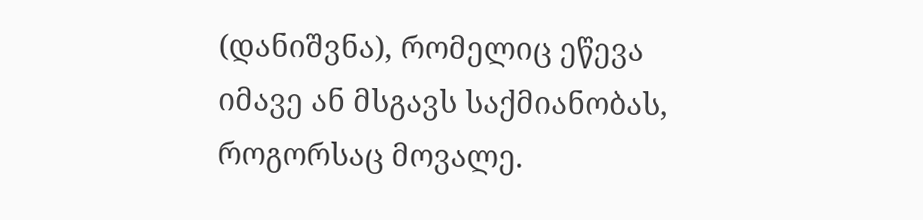(დანიშვნა), რომელიც ეწევა იმავე ან მსგავს საქმიანობას, როგორსაც მოვალე.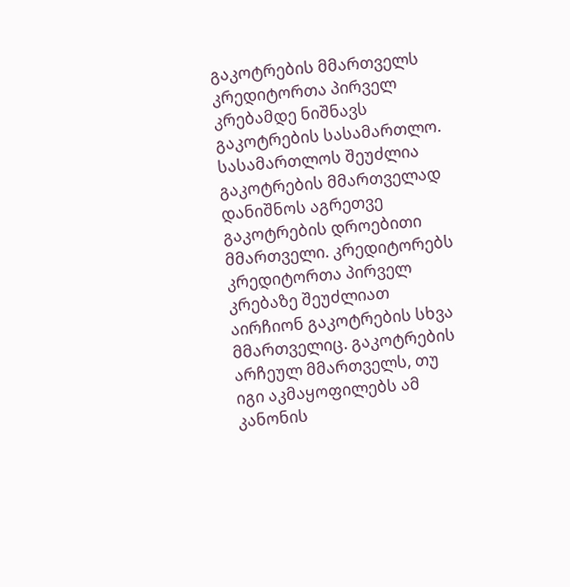გაკოტრების მმართველს კრედიტორთა პირველ კრებამდე ნიშნავს გაკოტრების სასამართლო. სასამართლოს შეუძლია გაკოტრების მმართველად დანიშნოს აგრეთვე გაკოტრების დროებითი მმართველი. კრედიტორებს კრედიტორთა პირველ კრებაზე შეუძლიათ აირჩიონ გაკოტრების სხვა მმართველიც. გაკოტრების არჩეულ მმართველს, თუ იგი აკმაყოფილებს ამ კანონის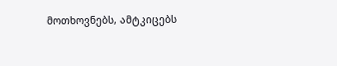მოთხოვნებს, ამტკიცებს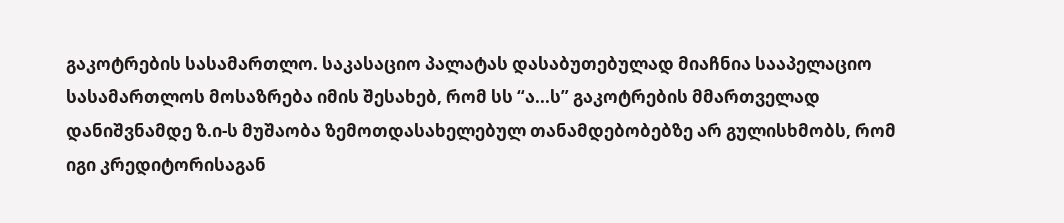გაკოტრების სასამართლო. საკასაციო პალატას დასაბუთებულად მიაჩნია სააპელაციო სასამართლოს მოსაზრება იმის შესახებ, რომ სს “ა...ს” გაკოტრების მმართველად დანიშვნამდე ზ.ი-ს მუშაობა ზემოთდასახელებულ თანამდებობებზე არ გულისხმობს, რომ იგი კრედიტორისაგან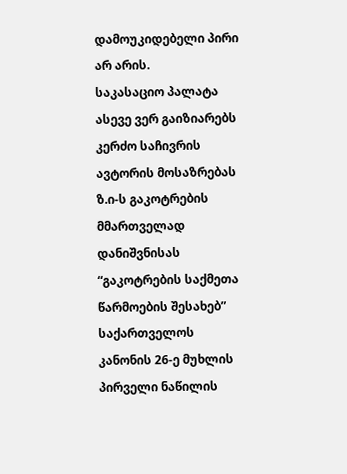დამოუკიდებელი პირი არ არის.
საკასაციო პალატა ასევე ვერ გაიზიარებს კერძო საჩივრის ავტორის მოსაზრებას ზ.ი-ს გაკოტრების მმართველად დანიშვნისას “გაკოტრების საქმეთა წარმოების შესახებ” საქართველოს კანონის 26-ე მუხლის პირველი ნაწილის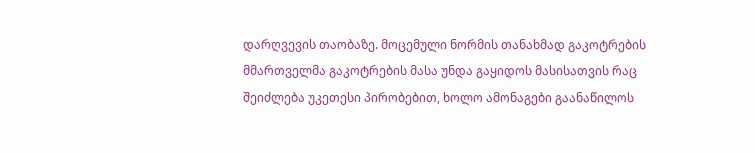დარღვევის თაობაზე. მოცემული ნორმის თანახმად გაკოტრების მმართველმა გაკოტრების მასა უნდა გაყიდოს მასისათვის რაც შეიძლება უკეთესი პირობებით, ხოლო ამონაგები გაანაწილოს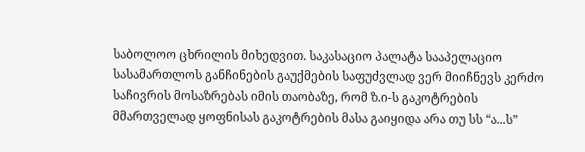საბოლოო ცხრილის მიხედვით. საკასაციო პალატა სააპელაციო სასამართლოს განჩინების გაუქმების საფუძვლად ვერ მიიჩნევს კერძო საჩივრის მოსაზრებას იმის თაობაზე, რომ ზ.ი-ს გაკოტრების მმართველად ყოფნისას გაკოტრების მასა გაიყიდა არა თუ სს “ა...ს”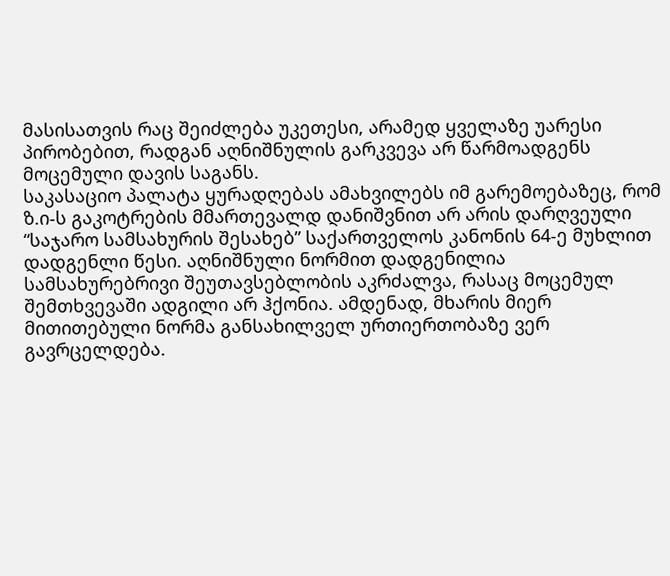მასისათვის რაც შეიძლება უკეთესი, არამედ ყველაზე უარესი პირობებით, რადგან აღნიშნულის გარკვევა არ წარმოადგენს მოცემული დავის საგანს.
საკასაციო პალატა ყურადღებას ამახვილებს იმ გარემოებაზეც, რომ ზ.ი-ს გაკოტრების მმართევალდ დანიშვნით არ არის დარღვეული “საჯარო სამსახურის შესახებ” საქართველოს კანონის 64-ე მუხლით დადგენლი წესი. აღნიშნული ნორმით დადგენილია სამსახურებრივი შეუთავსებლობის აკრძალვა, რასაც მოცემულ შემთხვევაში ადგილი არ ჰქონია. ამდენად, მხარის მიერ მითითებული ნორმა განსახილველ ურთიერთობაზე ვერ გავრცელდება.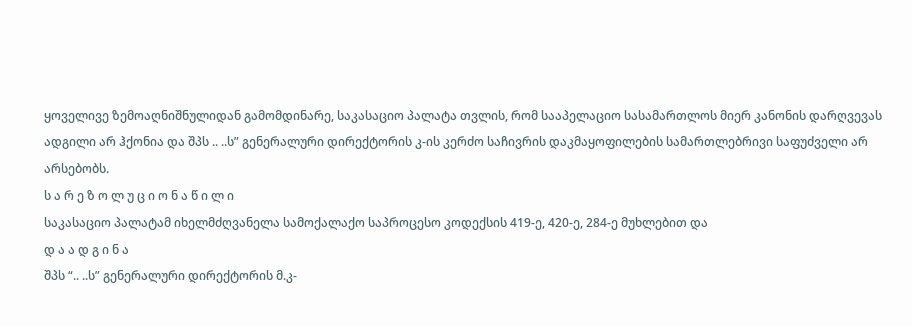ყოველივე ზემოაღნიშნულიდან გამომდინარე, საკასაციო პალატა თვლის, რომ სააპელაციო სასამართლოს მიერ კანონის დარღვევას ადგილი არ ჰქონია და შპს .. ..ს” გენერალური დირექტორის კ-ის კერძო საჩივრის დაკმაყოფილების სამართლებრივი საფუძველი არ არსებობს.
ს ა რ ე ზ ო ლ უ ც ი ო ნ ა წ ი ლ ი
საკასაციო პალატამ იხელმძღვანელა სამოქალაქო საპროცესო კოდექსის 419-ე, 420-ე, 284-ე მუხლებით და
დ ა ა დ გ ი ნ ა
შპს “.. ..ს” გენერალური დირექტორის მ.კ-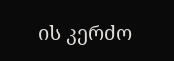ის კერძო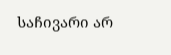საჩივარი არ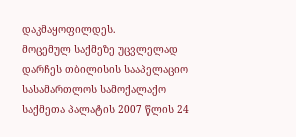დაკმაყოფილდეს.
მოცემულ საქმეზე უცვლელად დარჩეს თბილისის სააპელაციო სასამართლოს სამოქალაქო საქმეთა პალატის 2007 წლის 24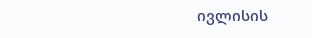ივლისის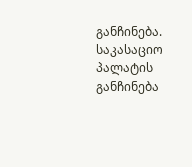განჩინება.
საკასაციო პალატის განჩინება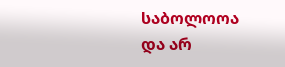საბოლოოა და არ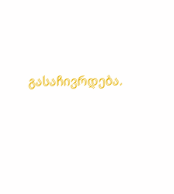გასაჩივრდება.